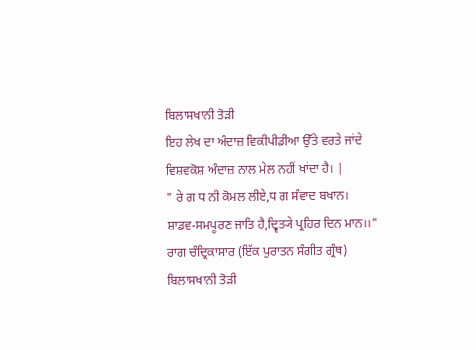ਬਿਲਾਸਖਾਨੀ ਤੋੜੀ
ਇਹ ਲੇਖ ਦਾ ਅੰਦਾਜ਼ ਵਿਕੀਪੀਡੀਆ ਉੱਤੇ ਵਰਤੇ ਜਾਂਦੇ ਵਿਸ਼ਵਕੋਸ਼ ਅੰਦਾਜ਼ ਨਾਲ ਮੇਲ ਨਹੀਂ ਖਾਂਦਾ ਹੈ। |
" ਰੇ ਗ ਧ ਨੀ ਕੋਮਲ ਲੀਏ,ਧ ਗ ਸੰਵਾਦ ਬਖਾਨ।
ਸ਼ਾਡਵ-ਸਮਪੂਰਣ ਜਾਤਿ ਹੈ,ਦ੍ਵਿਤ੍ਯੇ ਪ੍ਰਹਿਰ ਦਿਨ ਮਾਨ।।"
ਰਾਗ ਚੰਦ੍ਰਿਕਾਸਾਰ (ਇੱਕ ਪੁਰਾਤਨ ਸੰਗੀਤ ਗ੍ਰੰਥ)
ਬਿਲਾਸਖਾਨੀ ਤੋੜੀ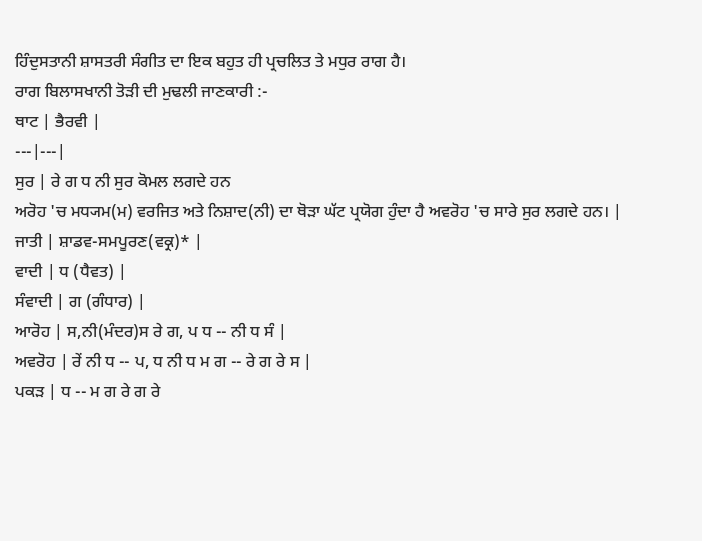ਹਿੰਦੁਸਤਾਨੀ ਸ਼ਾਸਤਰੀ ਸੰਗੀਤ ਦਾ ਇਕ ਬਹੁਤ ਹੀ ਪ੍ਰਚਲਿਤ ਤੇ ਮਧੁਰ ਰਾਗ ਹੈ।
ਰਾਗ ਬਿਲਾਸਖਾਨੀ ਤੋੜੀ ਦੀ ਮੁਢਲੀ ਜਾਣਕਾਰੀ :-
ਥਾਟ | ਭੈਰਵੀ |
---|---|
ਸੁਰ | ਰੇ ਗ ਧ ਨੀ ਸੁਰ ਕੋਮਲ ਲਗਦੇ ਹਨ
ਅਰੋਹ 'ਚ ਮਧ੍ਯਮ(ਮ) ਵਰਜਿਤ ਅਤੇ ਨਿਸ਼ਾਦ(ਨੀ) ਦਾ ਥੋੜਾ ਘੱਟ ਪ੍ਰਯੋਗ ਹੁੰਦਾ ਹੈ ਅਵਰੋਹ 'ਚ ਸਾਰੇ ਸੁਰ ਲਗਦੇ ਹਨ। |
ਜਾਤੀ | ਸ਼ਾਡਵ-ਸਮਪੂਰਣ(ਵਕ੍ਰ)* |
ਵਾਦੀ | ਧ (ਧੈਵਤ) |
ਸੰਵਾਦੀ | ਗ (ਗੰਧਾਰ) |
ਆਰੋਹ | ਸ,ਨੀ(ਮੰਦਰ)ਸ ਰੇ ਗ, ਪ ਧ -- ਨੀ ਧ ਸੰ |
ਅਵਰੋਹ | ਰੇਂ ਨੀ ਧ -- ਪ, ਧ ਨੀ ਧ ਮ ਗ -- ਰੇ ਗ ਰੇ ਸ |
ਪਕੜ | ਧ -- ਮ ਗ ਰੇ ਗ ਰੇ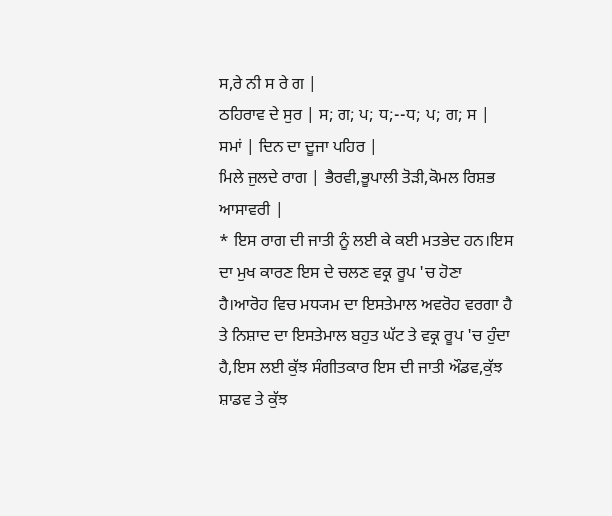ਸ,ਰੇ ਨੀ ਸ ਰੇ ਗ |
ਠਹਿਰਾਵ ਦੇ ਸੁਰ | ਸ; ਗ; ਪ; ਧ;--ਧ; ਪ; ਗ; ਸ |
ਸਮਾਂ | ਦਿਨ ਦਾ ਦੂਜਾ ਪਹਿਰ |
ਮਿਲੇ ਜੁਲਦੇ ਰਾਗ | ਭੈਰਵੀ,ਭੂਪਾਲੀ ਤੋੜੀ,ਕੋਮਲ ਰਿਸ਼ਭ ਆਸਾਵਰੀ |
* ਇਸ ਰਾਗ ਦੀ ਜਾਤੀ ਨੂੰ ਲਈ ਕੇ ਕਈ ਮਤਭੇਦ ਹਨ।ਇਸ ਦਾ ਮੁਖ ਕਾਰਣ ਇਸ ਦੇ ਚਲਣ ਵਕ੍ਰ ਰੂਪ 'ਚ ਹੋਣਾ ਹੈ।ਆਰੋਹ ਵਿਚ ਮਧ੍ਯਮ ਦਾ ਇਸਤੇਮਾਲ ਅਵਰੋਹ ਵਰਗਾ ਹੈ ਤੇ ਨਿਸ਼ਾਦ ਦਾ ਇਸਤੇਮਾਲ ਬਹੁਤ ਘੱਟ ਤੇ ਵਕ੍ਰ ਰੂਪ 'ਚ ਹੁੰਦਾ ਹੈ,ਇਸ ਲਈ ਕੁੱਝ ਸੰਗੀਤਕਾਰ ਇਸ ਦੀ ਜਾਤੀ ਔਡਵ,ਕੁੱਝ ਸ਼ਾਡਵ ਤੇ ਕੁੱਝ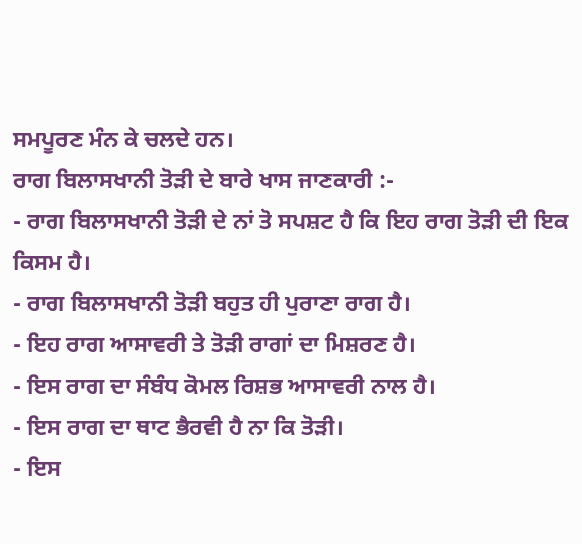ਸਮਪੂਰਣ ਮੰਨ ਕੇ ਚਲਦੇ ਹਨ।
ਰਾਗ ਬਿਲਾਸਖਾਨੀ ਤੋੜੀ ਦੇ ਬਾਰੇ ਖਾਸ ਜਾਣਕਾਰੀ :-
- ਰਾਗ ਬਿਲਾਸਖਾਨੀ ਤੋੜੀ ਦੇ ਨਾਂ ਤੋ ਸਪਸ਼ਟ ਹੈ ਕਿ ਇਹ ਰਾਗ ਤੋੜੀ ਦੀ ਇਕ ਕਿਸਮ ਹੈ।
- ਰਾਗ ਬਿਲਾਸਖਾਨੀ ਤੋੜੀ ਬਹੁਤ ਹੀ ਪੁਰਾਣਾ ਰਾਗ ਹੈ।
- ਇਹ ਰਾਗ ਆਸਾਵਰੀ ਤੇ ਤੋੜੀ ਰਾਗਾਂ ਦਾ ਮਿਸ਼ਰਣ ਹੈ।
- ਇਸ ਰਾਗ ਦਾ ਸੰਬੰਧ ਕੋਮਲ ਰਿਸ਼ਭ ਆਸਾਵਰੀ ਨਾਲ ਹੈ।
- ਇਸ ਰਾਗ ਦਾ ਥਾਟ ਭੈਰਵੀ ਹੈ ਨਾ ਕਿ ਤੋੜੀ।
- ਇਸ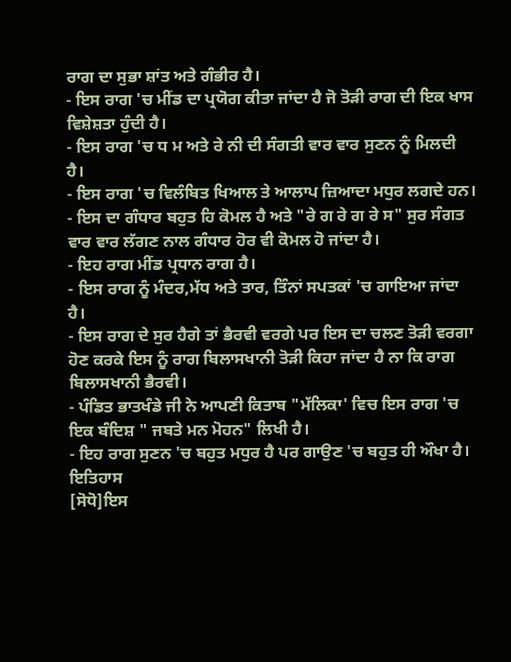ਰਾਗ ਦਾ ਸੁਭਾ ਸ਼ਾਂਤ ਅਤੇ ਗੰਭੀਰ ਹੈ।
- ਇਸ ਰਾਗ 'ਚ ਮੀਂਡ ਦਾ ਪ੍ਰਯੋਗ ਕੀਤਾ ਜਾਂਦਾ ਹੈ ਜੋ ਤੋੜੀ ਰਾਗ ਦੀ ਇਕ ਖਾਸ ਵਿਸ਼ੇਸ਼ਤਾ ਹੁੰਦੀ ਹੈ।
- ਇਸ ਰਾਗ 'ਚ ਧ ਮ ਅਤੇ ਰੇ ਨੀ ਦੀ ਸੰਗਤੀ ਵਾਰ ਵਾਰ ਸੁਣਨ ਨੂੰ ਮਿਲਦੀ ਹੈ।
- ਇਸ ਰਾਗ 'ਚ ਵਿਲੰਬਿਤ ਖਿਆਲ ਤੇ ਆਲਾਪ ਜ਼ਿਆਦਾ ਮਧੁਰ ਲਗਦੇ ਹਨ।
- ਇਸ ਦਾ ਗੰਧਾਰ ਬਹੁਤ ਹਿ ਕੋਮਲ ਹੈ ਅਤੇ "ਰੇ ਗ ਰੇ ਗ ਰੇ ਸ" ਸੁਰ ਸੰਗਤ ਵਾਰ ਵਾਰ ਲੱਗਣ ਨਾਲ ਗੰਧਾਰ ਹੋਰ ਵੀ ਕੋਮਲ ਹੋ ਜਾਂਦਾ ਹੈ।
- ਇਹ ਰਾਗ ਮੀਂਡ ਪ੍ਰਧਾਨ ਰਾਗ ਹੈ।
- ਇਸ ਰਾਗ ਨੂੰ ਮੰਦਰ,ਮੱਧ ਅਤੇ ਤਾਰ, ਤਿੰਨਾਂ ਸਪਤਕਾਂ 'ਚ ਗਾਇਆ ਜਾਂਦਾ ਹੈ।
- ਇਸ ਰਾਗ ਦੇ ਸੁਰ ਹੈਗੇ ਤਾਂ ਭੈਰਵੀ ਵਰਗੇ ਪਰ ਇਸ ਦਾ ਚਲਣ ਤੋੜੀ ਵਰਗਾ ਹੋਣ ਕਰਕੇ ਇਸ ਨੂੰ ਰਾਗ ਬਿਲਾਸਖਾਨੀ ਤੋੜੀ ਕਿਹਾ ਜਾਂਦਾ ਹੈ ਨਾ ਕਿ ਰਾਗ ਬਿਲਾਸਖਾਨੀ ਭੈਰਵੀ।
- ਪੰਡਿਤ ਭਾਤਖੰਡੇ ਜੀ ਨੇ ਆਪਣੀ ਕਿਤਾਬ "ਮੱਲਿਕਾ' ਵਿਚ ਇਸ ਰਾਗ 'ਚ ਇਕ ਬੰਦਿਸ਼ " ਜਬਤੇ ਮਨ ਮੋਹਨ" ਲਿਖੀ ਹੈ।
- ਇਹ ਰਾਗ ਸੁਣਨ 'ਚ ਬਹੁਤ ਮਧੁਰ ਹੈ ਪਰ ਗਾਉਣ 'ਚ ਬਹੁਤ ਹੀ ਔਖਾ ਹੈ।
ਇਤਿਹਾਸ
[ਸੋਧੋ]ਇਸ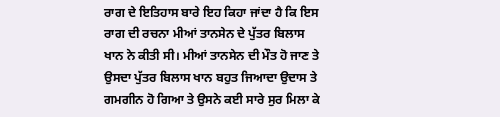ਰਾਗ ਦੇ ਇਤਿਹਾਸ ਬਾਰੇ ਇਹ ਕਿਹਾ ਜਾਂਦਾ ਹੈ ਕਿ ਇਸ ਰਾਗ ਦੀ ਰਚਨਾ ਮੀਆਂ ਤਾਨਸੇਨ ਦੇ ਪੁੱਤਰ ਬਿਲਾਸ ਖਾਨ ਨੇ ਕੀਤੀ ਸੀ। ਮੀਆਂ ਤਾਨਸੇਨ ਦੀ ਮੌਤ ਹੋ ਜਾਣ ਤੇ ਉਸਦਾ ਪੁੱਤਰ ਬਿਲਾਸ ਖਾਨ ਬਹੁਤ ਜਿਆਦਾ ਉਦਾਸ ਤੇ ਗਮਗੀਨ ਹੋ ਗਿਆ ਤੇ ਉਸਨੇ ਕਈ ਸਾਰੇ ਸੁਰ ਮਿਲਾ ਕੇ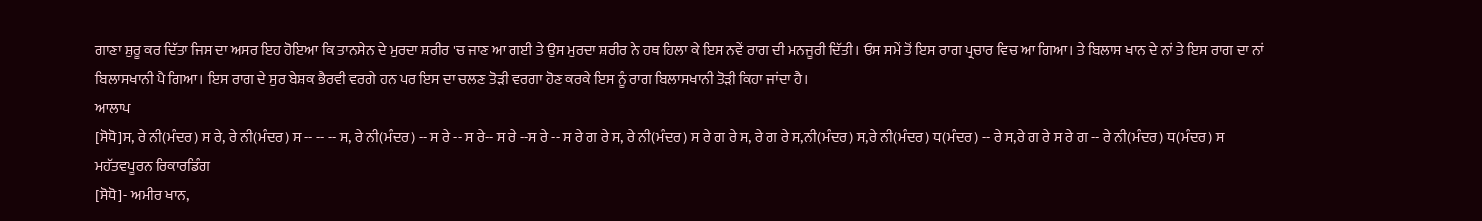ਗਾਣਾ ਸ਼ੁਰੂ ਕਰ ਦਿੱਤਾ ਜਿਸ ਦਾ ਅਸਰ ਇਹ ਹੋਇਆ ਕਿ ਤਾਨਸੇਨ ਦੇ ਮੁਰਦਾ ਸ਼ਰੀਰ 'ਚ ਜਾਣ ਆ ਗਈ ਤੇ ਉਸ ਮੁਰਦਾ ਸ਼ਰੀਰ ਨੇ ਹਥ ਹਿਲਾ ਕੇ ਇਸ ਨਵੇਂ ਰਾਗ ਦੀ ਮਨਜੂਰੀ ਦਿੱਤੀ। ਓਸ ਸਮੇਂ ਤੋਂ ਇਸ ਰਾਗ ਪ੍ਰਚਾਰ ਵਿਚ ਆ ਗਿਆ। ਤੇ ਬਿਲਾਸ ਖਾਨ ਦੇ ਨਾਂ ਤੇ ਇਸ ਰਾਗ ਦਾ ਨਾਂ ਬਿਲਾਸਖਾਨੀ ਪੈ ਗਿਆ। ਇਸ ਰਾਗ ਦੇ ਸੁਰ ਬੇਸ਼ਕ ਭੈਰਵੀ ਵਰਗੇ ਹਨ ਪਰ ਇਸ ਦਾ ਚਲਣ ਤੋੜੀ ਵਰਗਾ ਹੋਣ ਕਰਕੇ ਇਸ ਨੂੰ ਰਾਗ ਬਿਲਾਸਖਾਨੀ ਤੋੜੀ ਕਿਹਾ ਜਾਂਦਾ ਹੈ।
ਆਲਾਪ
[ਸੋਧੋ]ਸ, ਰੇ ਨੀ(ਮੰਦਰ) ਸ ਰੇ, ਰੇ ਨੀ(ਮੰਦਰ) ਸ -- -- -- ਸ, ਰੇ ਨੀ(ਮੰਦਰ) -- ਸ ਰੇ -- ਸ ਰੇ-- ਸ ਰੇ --ਸ ਰੇ -- ਸ ਰੇ ਗ ਰੇ ਸ, ਰੇ ਨੀ(ਮੰਦਰ) ਸ ਰੇ ਗ ਰੇ ਸ, ਰੇ ਗ ਰੇ ਸ,ਨੀ(ਮੰਦਰ) ਸ,ਰੇ ਨੀ(ਮੰਦਰ) ਧ(ਮੰਦਰ) -- ਰੇ ਸ,ਰੇ ਗ ਰੇ ਸ ਰੇ ਗ -- ਰੇ ਨੀ(ਮੰਦਰ) ਧ(ਮੰਦਰ) ਸ
ਮਹੱਤਵਪੂਰਨ ਰਿਕਾਰਡਿੰਗ
[ਸੋਧੋ]- ਅਮੀਰ ਖਾਨ,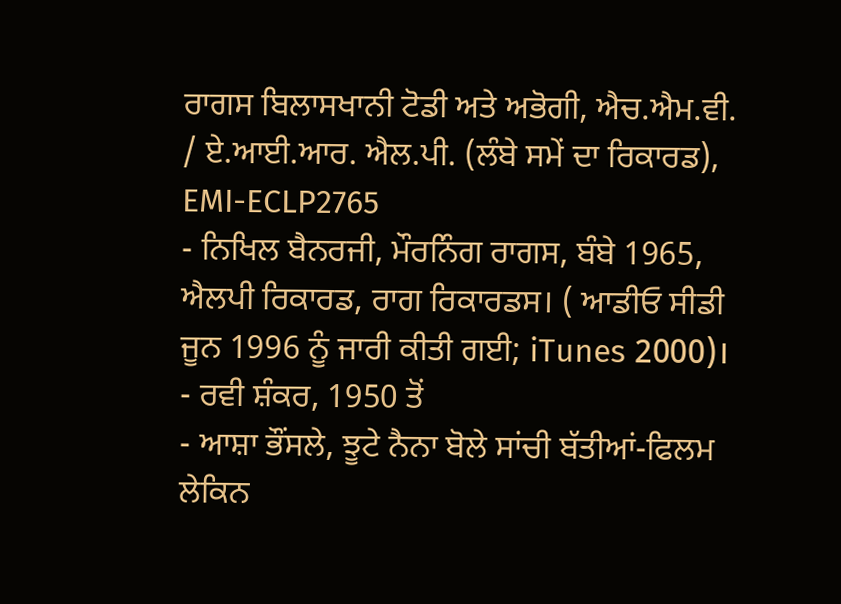ਰਾਗਸ ਬਿਲਾਸਖਾਨੀ ਟੋਡੀ ਅਤੇ ਅਭੋਗੀ, ਐਚ.ਐਮ.ਵੀ. / ਏ.ਆਈ.ਆਰ. ਐਲ.ਪੀ. (ਲੰਬੇ ਸਮੇਂ ਦਾ ਰਿਕਾਰਡ), EMI-ECLP2765
- ਨਿਖਿਲ ਬੈਨਰਜੀ, ਮੌਰਨਿੰਗ ਰਾਗਸ, ਬੰਬੇ 1965, ਐਲਪੀ ਰਿਕਾਰਡ, ਰਾਗ ਰਿਕਾਰਡਸ। ( ਆਡੀਓ ਸੀਡੀ ਜੂਨ 1996 ਨੂੰ ਜਾਰੀ ਕੀਤੀ ਗਈ; iTunes 2000)।
- ਰਵੀ ਸ਼ੰਕਰ, 1950 ਤੋਂ
- ਆਸ਼ਾ ਭੌਂਸਲੇ, ਝੂਟੇ ਨੈਨਾ ਬੋਲੇ ਸਾਂਚੀ ਬੱਤੀਆਂ-ਫਿਲਮ ਲੇਕਿਨ